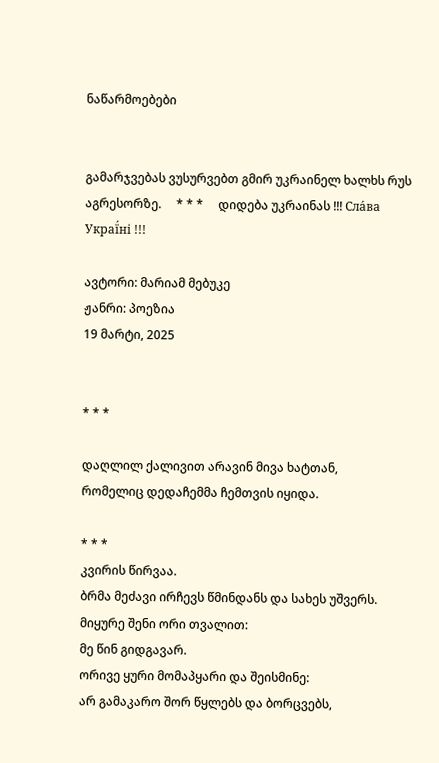ნაწარმოებები


გამარჯვებას ვუსურვებთ გმირ უკრაინელ ხალხს რუს აგრესორზე.     * * *     დიდება უკრაინას !!! Сла́ва Украї́ні !!!

ავტორი: მარიამ მებუკე
ჟანრი: პოეზია
19 მარტი, 2025


* * *

დაღლილ ქალივით არავინ მივა ხატთან,
რომელიც დედაჩემმა ჩემთვის იყიდა.

* * *
კვირის წირვაა.
ბრმა მეძავი ირჩევს წმინდანს და სახეს უშვერს.
მიყურე შენი ორი თვალით:
მე წინ გიდგავარ.
ორივე ყური მომაპყარი და შეისმინე:
არ გამაკარო შორ წყლებს და ბორცვებს,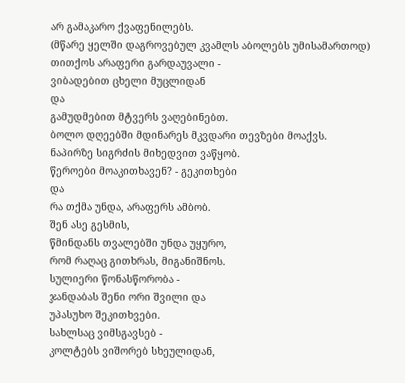არ გამაკარო ქვაფენილებს.
(მწარე ყელში დაგროვებულ კვამლს აბოლებს უმისამართოდ)
თითქოს არაფერი გარდაუვალი -
ვიბადებით ცხელი მუცლიდან
და
გამუდმებით მტვერს ვაღებინებთ.
ბოლო დღეებში მდინარეს მკვდარი თევზები მოაქვს.
ნაპირზე სიგრძის მიხედვით ვაწყობ.
წეროები მოაკითხავენ? - გეკითხები
და
რა თქმა უნდა, არაფერს ამბობ.
შენ ასე გესმის,
წმინდანს თვალებში უნდა უყურო,
რომ რაღაც გითხრას, მიგანიშნოს.
სულიერი წონასწორობა -
ჯანდაბას შენი ორი შვილი და
უპასუხო შეკითხვები.
სახლსაც ვიმსგავსებ -
კოლტებს ვიშორებ სხეულიდან,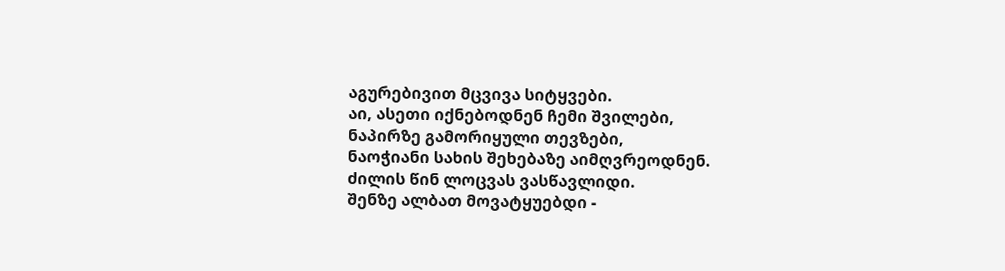აგურებივით მცვივა სიტყვები.
აი, ასეთი იქნებოდნენ ჩემი შვილები,
ნაპირზე გამორიყული თევზები,
ნაოჭიანი სახის შეხებაზე აიმღვრეოდნენ.
ძილის წინ ლოცვას ვასწავლიდი.
შენზე ალბათ მოვატყუებდი -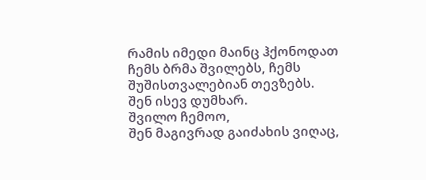რამის იმედი მაინც ჰქონოდათ
ჩემს ბრმა შვილებს, ჩემს შუშისთვალებიან თევზებს.
შენ ისევ დუმხარ.
შვილო ჩემოო,
შენ მაგივრად გაიძახის ვიღაც,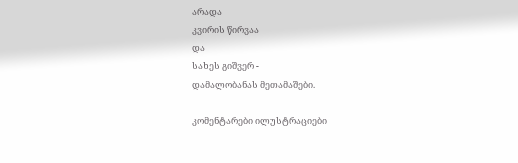არადა
კვირის წირვაა
და
სახეს გიშვერ -
დამალობანას მეთამაშები.

კომენტარები ილუსტრაციები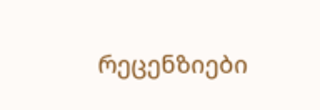რეცენზიები